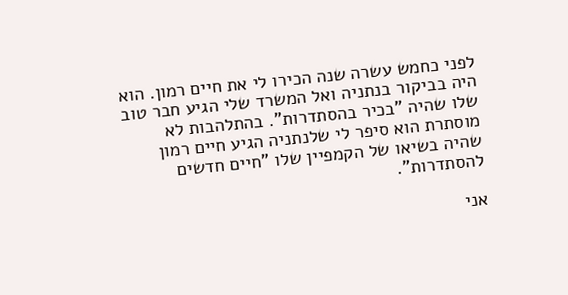לפני כחמש עשרה שנה הכירו לי את חיים רמון. הוא היה בביקור בנתניה ואל המשרד שלי הגיע חבר טוב שלו שהיה "בכיר בהסתדרות". בהתלהבות לא מוסתרת הוא סיפר לי שלנתניה הגיע חיים רמון שהיה בשיאו של הקמפיין שלו "חיים חדשים להסתדרות".

אני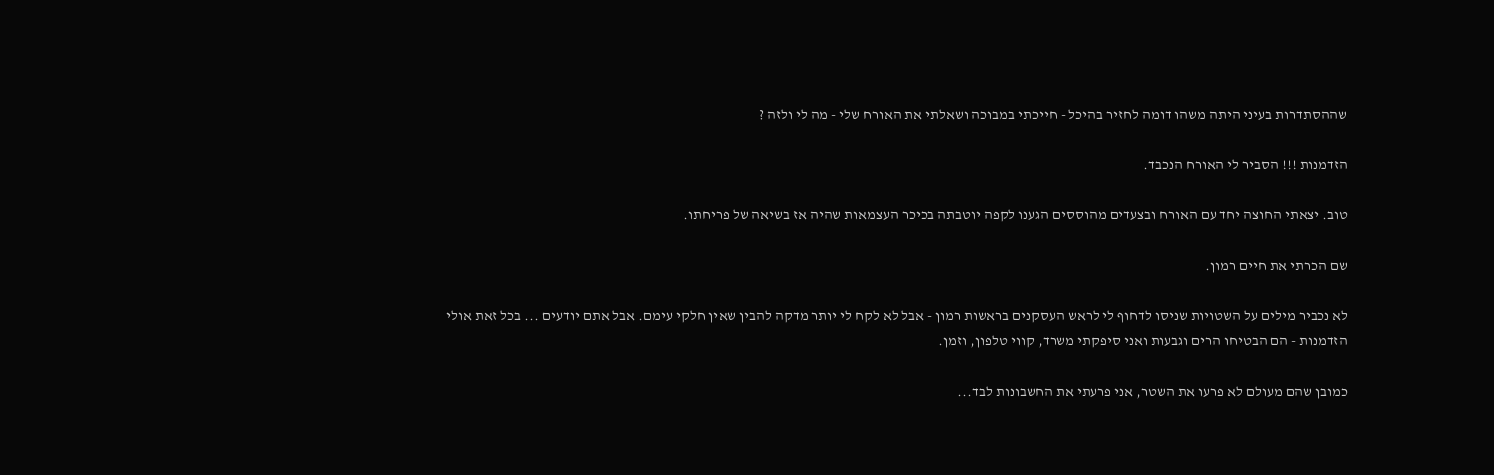שההסתדרות בעיני היתה משהו דומה לחזיר בהיכל - חייכתי במבוכה ושאלתי את האורח שלי - מה לי ולזה ?

הזדמנות !!! הסביר לי האורח הנכבד.

טוב. יצאתי החוצה יחד עם האורח ובצעדים מהוססים הגענו לקפה יוטבתה בכיכר העצמאות שהיה אז בשיאה של פריחתו.

שם הכרתי את חיים רמון.

לא נכביר מילים על השטויות שניסו לדחוף לי לראש העסקנים בראשות רמון - אבל לא לקח לי יותר מדקה להבין שאין חלקי עימם. אבל אתם יודעים ... בכל זאת אולי הזדמנות - הם הבטיחו הרים וגבעות ואני סיפקתי משרד, קווי טלפון, וזמן.

כמובן שהם מעולם לא פרעו את השטר, אני פרעתי את החשבונות לבד...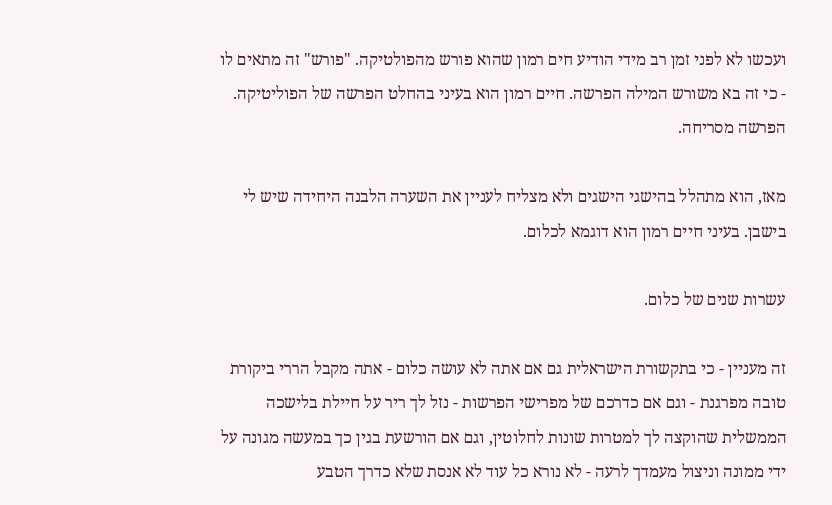ועכשו לא לפני זמן רב מידי הודיע חים רמון שהוא פורש מהפולטיקה. "פורש" זה מתאים לו - כי זה בא משורש המילה הפרשה. חיים רמון הוא בעיני בהחלט הפרשה של הפוליטיקה. הפרשה מסריחה.

מאז, הוא מתהלל בהישגי הישגים ולא מצליח לעניין את השערה הלבנה היחידה שיש לי בישבן. בעיני חיים רמון הוא דוגמא לכלום.

עשרות שנים של כלום.

זה מעניין - כי בתקשורת הישראלית גם אם אתה לא עושה כלום - אתה מקבל הררי ביקורת טובה מפרגנת - וגם אם כדרכם של מפרישי הפרשות - נזל לך ריר על חיילת בלישכה הממשלית שהוקצה לך למטרות שונות לחלוטין, וגם אם הורשעת בגין כך במעשה מגונה על ידי ממונה וניצול מעמדך לרעה - לא נורא כל עוד לא אנסת שלא כדרך הטבע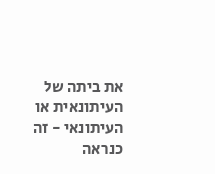את ביתה של העיתונאית או העיתונאי - זה כנראה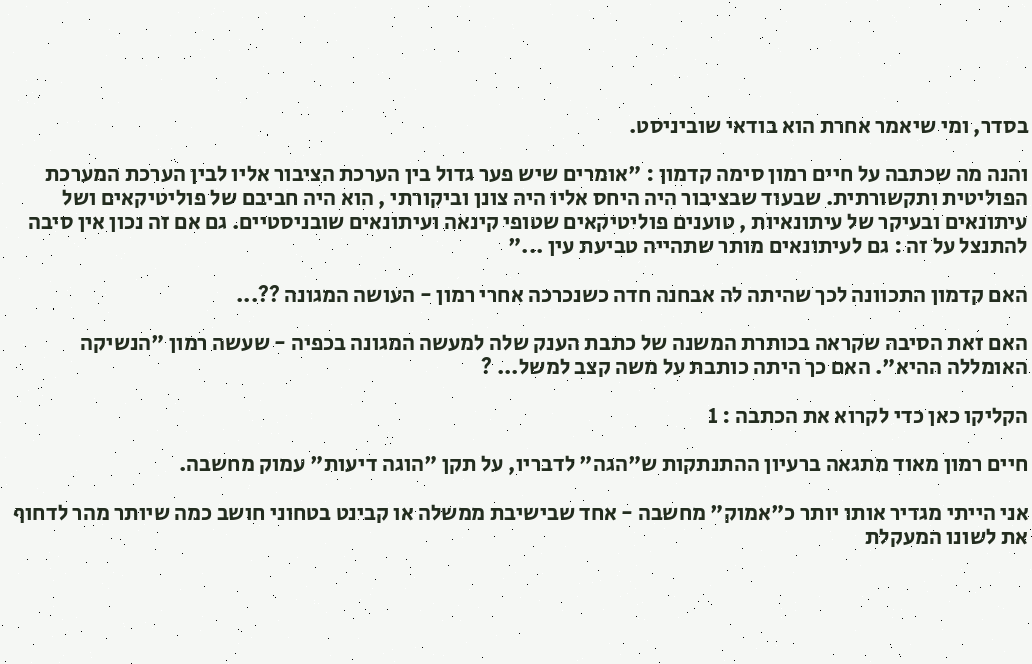בסדר, ומי שיאמר אחרת הוא בודאי שוביניסט.

והנה מה שכתבה על חיים רמון סימה קדמון : "אומרים שיש פער גדול בין הערכת הציבור אליו לבין הערכת המערכת הפוליטית ותקשורתית. שבעוד שבציבור היה היחס אליו היה צונן וביקורתי , הוא היה חביבם של פוליטיקאים ושל עיתונאים ובעיקר של עיתונאיות , טוענים פוליטיקאים שטופי קינאה ועיתונאים שובניסטיים. גם אם זה נכון אין סיבה להתנצל על זה : גם לעיתונאים מותר שתהייה טביעת עין ..."

האם קדמון התכוונה לכך שהיתה לה אבחנה חדה כשנכרכה אחרי רמון - העושה המגונה ??...

האם זאת הסיבה שקראה בכותרת המשנה של כתבת הענק שלה למעשה המגונה בכפיה - שעשה רמון "הנשיקה האומללה ההיא". האם כך היתה כותבת על משה קצב למשל... ?

הקליקו כאן כדי לקרוא את הכתבה : 1

חיים רמון מאוד מתגאה ברעיון ההתנתקות ש"הגה" לדבריו, על תקן "הוגה דיעות" עמוק מחשבה.

אני הייתי מגדיר אותו יותר כ"אמוק" מחשבה - אחד שבישיבת ממשלה או קבינט בטחוני חושב כמה שיותר מהר לדחוף את לשונו המעקלת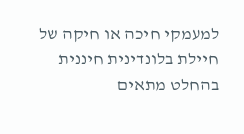למעמקי חיכה או חיקה של חיילת בלונדינית חיננית בהחלט מתאים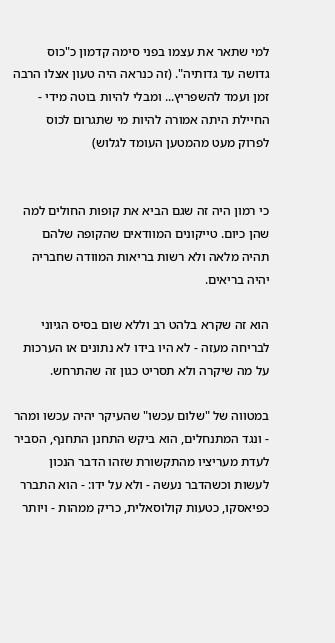למי שתאר את עצמו בפני סימה קדמון כ"כוס גדושה עד גדותיה". (זה כנראה היה טעון אצלו הרבה זמן ועמד להשפריץ... ומבלי להיות בוטה מידי - החיילת היתה אמורה להיות מי שתגרום לכוס לפרוק מעט מהמטען העומד לגלוש)


כי רמון היה זה שגם הביא את קופות החולים למה שהן כיום. טייקונים המוודאים שהקופה שלהם תהיה מלאה ולא רשות בריאות המוודה שחבריה יהיה בריאים.

הוא זה שקרא בלהט רב וללא שום בסיס הגיוני לבריחה מעזה - לא היו בידו לא נתונים או הערכות על מה שיקרה ולא תסריט כגון זה שהתרחש.

במטווה של "שלום עכשו" שהעיקר יהיה עכשו ומהר - ונגד המתנחלים, הוא ביקש התחנן התחנף, הסביר לעדת מעריציו מהתקשורת שזהו הדבר הנכון לעשות וכשהדבר נעשה - ולא על ידו: - הוא התברר כפיאסקו, כטעות קולוסאלית, כריק ממהות - ויותר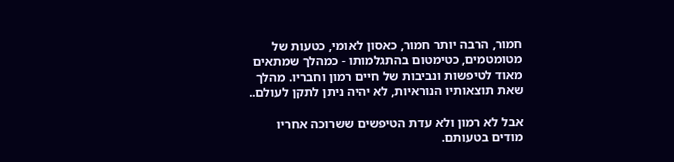חמור, הרבה יותר חמור, כאסון לאומי, כטעות של מטומטמים, כטימטום בהתגלמותו - כמהלך שמתאים מאוד לטיפשות ונביבות של חיים רמון וחבריו. מהלך שאת תוצאותיו הנוראיות, לא יהיה ניתן לתקן לעולם..

אבל לא רמון ולא עדת הטיפשים ששרוכה אחריו מודים בטעותם.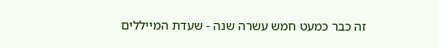זה כבר כמעט חמש עשרה שנה - שעדת המייללים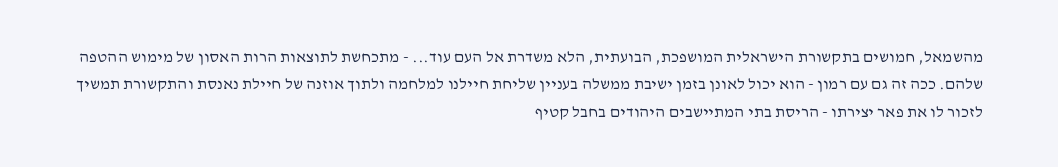מהשמאל, חמושים בתקשורת הישראלית המושפכת, הבועתית, הלא משדרת אל העם עוד... - מתכחשת לתוצאות הרות האסון של מימוש ההטפה שלהם. ככה זה גם עם רמון - הוא יכול לאונן בזמן ישיבת ממשלה בעניין שליחת חיילנו למלחמה ולתוך אוזנה של חיילת נאנסת והתקשורת תמשיך לזכור לו את פאר יצירתו - הריסת בתי המתיישבים היהודים בחבל קטיף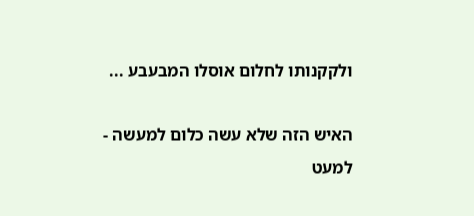ולקקנותו לחלום אוסלו המבעבע ...

האיש הזה שלא עשה כלום למעשה - למעט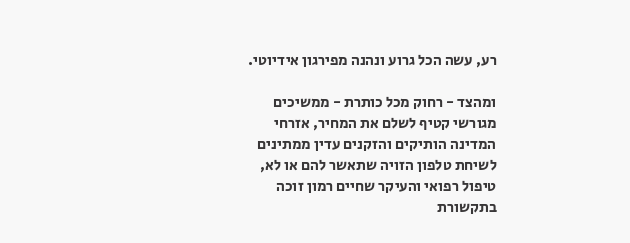רע, עשה הכל גרוע ונהנה מפירגון אידיוטי.

ומהצד - רחוק מכל כותרת - ממשיכים מגורשי קטיף לשלם את המחיר, אזרחי המדינה הותיקים והזקנים עדין ממתינים לשיחת טלפון הזויה שתאשר להם או לא, טיפול רפואי והעיקר שחיים רמון זוכה בתקשורת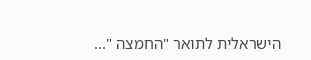הישראלית לתואר "החמצה "...